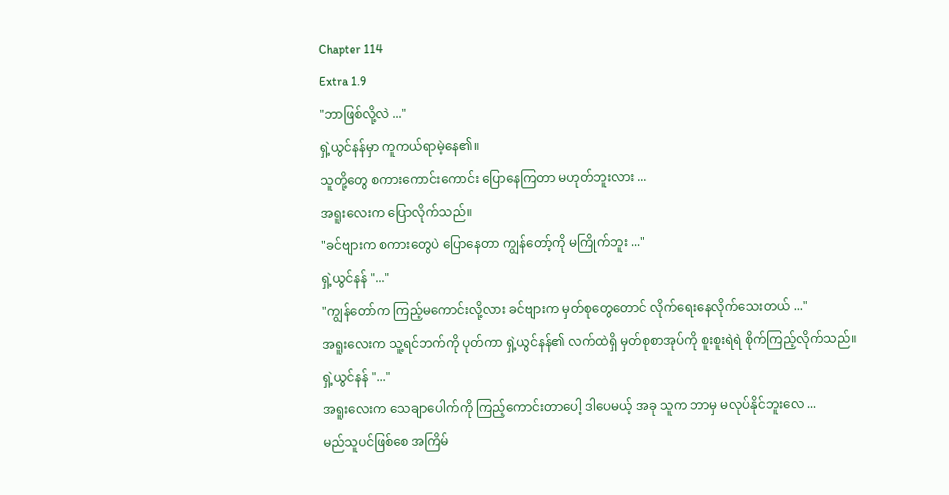Chapter 114
Extra 1.9
"ဘာဖြစ်လို့လဲ ..."
ရှဲ့ယွင်နန်မှာ ကူကယ်ရာမဲ့နေ၏။
သူတို့တွေ စကားကောင်းကောင်း ပြောနေကြတာ မဟုတ်ဘူးလား ...
အရူးလေးက ပြောလိုက်သည်။
"ခင်ဗျားက စကားတွေပဲ ပြောနေတာ ကျွန်တော့်ကို မကြိုက်ဘူး ..."
ရှဲ့ယွင်နန် "..."
"ကျွန်တော်က ကြည့်မကောင်းလို့လား ခင်ဗျားက မှတ်စုတွေတောင် လိုက်ရေးနေလိုက်သေးတယ် ..."
အရူးလေးက သူ့ရင်ဘက်ကို ပုတ်ကာ ရှဲ့ယွင်နန်၏ လက်ထဲရှိ မှတ်စုစာအုပ်ကို စူးစူးရဲရဲ စိုက်ကြည့်လိုက်သည်။
ရှဲ့ယွင်နန် "..."
အရူးလေးက သေချာပေါက်ကို ကြည့်ကောင်းတာပေါ့ ဒါပေမယ့် အခု သူက ဘာမှ မလုပ်နိုင်ဘူးလေ ...
မည်သူပင်ဖြစ်စေ အကြိမ်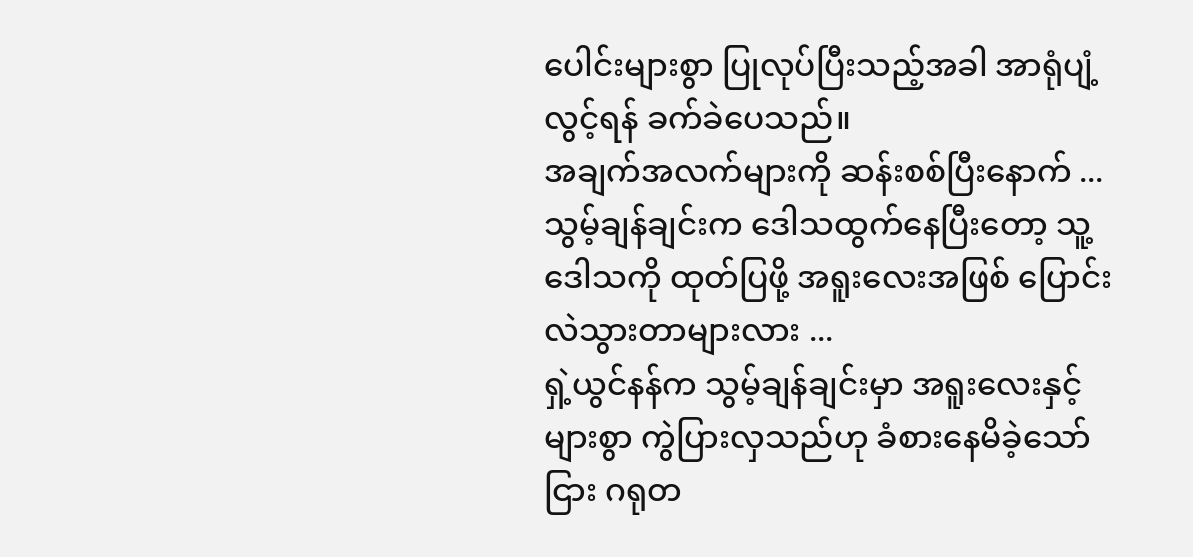ပေါင်းများစွာ ပြုလုပ်ပြီးသည့်အခါ အာရုံပျံ့လွင့်ရန် ခက်ခဲပေသည်။
အချက်အလက်များကို ဆန်းစစ်ပြီးနောက် ...
သွမ့်ချန်ချင်းက ဒေါသထွက်နေပြီးတော့ သူ့ဒေါသကို ထုတ်ပြဖို့ အရူးလေးအဖြစ် ပြောင်းလဲသွားတာများလား ...
ရှဲ့ယွင်နန်က သွမ့်ချန်ချင်းမှာ အရူးလေးနှင့် များစွာ ကွဲပြားလှသည်ဟု ခံစားနေမိခဲ့သော်ငြား ဂရုတ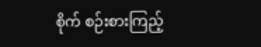စိုက် စဉ်းစားကြည့်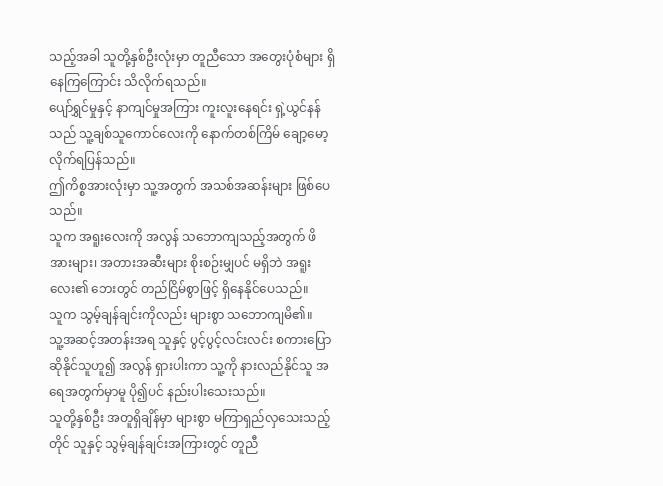သည့်အခါ သူတို့နှစ်ဦးလုံးမှာ တူညီသော အတွေးပုံစံများ ရှိနေကြကြောင်း သိလိုက်ရသည်။
ပျော်ရွှင်မှုနှင့် နာကျင်မှုအကြား ကူးလူးနေရင်း ရှဲ့ယွင်နန်သည် သူ့ချစ်သူကောင်လေးကို နောက်တစ်ကြိမ် ချော့မော့လိုက်ရပြန်သည်။
ဤကိစ္စအားလုံးမှာ သူ့အတွက် အသစ်အဆန်းများ ဖြစ်ပေသည်။
သူက အရူးလေးကို အလွန် သဘောကျသည့်အတွက် ဖိအားများ၊ အတားအဆီးများ စိုးစဉ်းမျှပင် မရှိဘဲ အရူးလေး၏ ဘေးတွင် တည်ငြိမ်စွာဖြင့် ရှိနေနိုင်ပေသည်။
သူက သွမ့်ချန်ချင်းကိုလည်း များစွာ သဘောကျမိ၏။
သူ့အဆင့်အတန်းအရ သူနှင့် ပွင့်ပွင့်လင်းလင်း စကားပြောဆိုနိုင်သူဟူ၍ အလွန် ရှားပါးကာ သူ့ကို နားလည်နိုင်သူ အရေအတွက်မှာမူ ပို၍ပင် နည်းပါးသေးသည်။
သူတို့နှစ်ဦး အတူရှိချိန်မှာ များစွာ မကြာရှည်လှသေးသည့်တိုင် သူနှင့် သွမ့်ချန်ချင်းအကြားတွင် တူညီ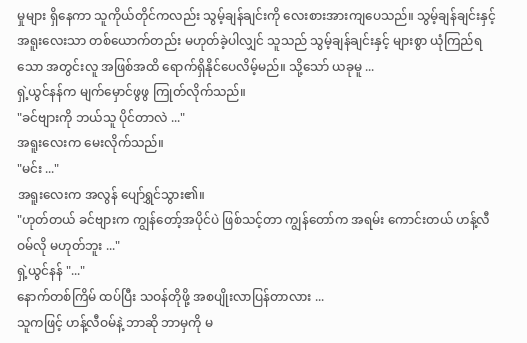မှုများ ရှိနေကာ သူကိုယ်တိုင်ကလည်း သွမ့်ချန်ချင်းကို လေးစားအားကျပေသည်။ သွမ့်ချန်ချင်းနှင့် အရူးလေးသာ တစ်ယောက်တည်း မဟုတ်ခဲ့ပါလျှင် သူသည် သွမ့်ချန်ချင်းနှင့် များစွာ ယုံကြည်ရသော အတွင်းလူ အဖြစ်အထိ ရောက်ရှိနိုင်ပေလိမ့်မည်။ သို့သော် ယခုမူ ...
ရှဲ့ယွင်နန်က မျက်မှောင်ဖွဖွ ကြုတ်လိုက်သည်။
"ခင်ဗျားကို ဘယ်သူ ပိုင်တာလဲ ..."
အရူးလေးက မေးလိုက်သည်။
"မင်း ..."
အရူးလေးက အလွန် ပျော်ရွှင်သွား၏။
"ဟုတ်တယ် ခင်ဗျားက ကျွန်တော့်အပိုင်ပဲ ဖြစ်သင့်တာ ကျွန်တော်က အရမ်း ကောင်းတယ် ဟန့်လီဝမ်လို မဟုတ်ဘူး ..."
ရှဲ့ယွင်နန် "..."
နောက်တစ်ကြိမ် ထပ်ပြီး သဝန်တိုဖို့ အစပျိုးလာပြန်တာလား ...
သူကဖြင့် ဟန့်လီဝမ်နဲ့ ဘာဆို ဘာမှကို မ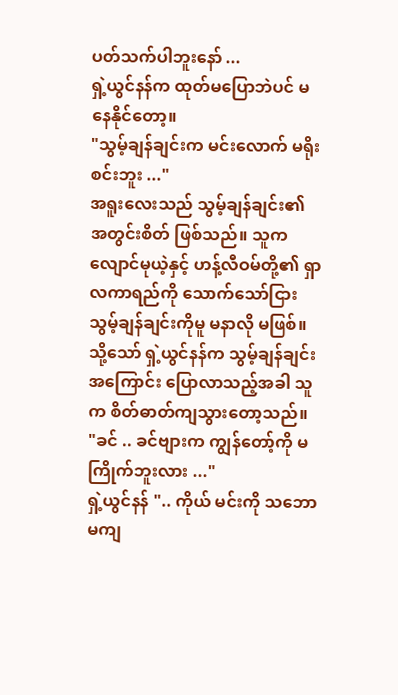ပတ်သက်ပါဘူးနော် ...
ရှဲ့ယွင်နန်က ထုတ်မပြောဘဲပင် မနေနိုင်တော့။
"သွမ့်ချန်ချင်းက မင်းလောက် မရိုးစင်းဘူး ..."
အရူးလေးသည် သွမ့်ချန်ချင်း၏ အတွင်းစိတ် ဖြစ်သည်။ သူက လျောင်မုယဲ့နှင့် ဟန့်လီဝမ်တို့၏ ရှာလကာရည်ကို သောက်သော်ငြား သွမ့်ချန်ချင်းကိုမူ မနာလို မဖြစ်။
သို့သော် ရှဲ့ယွင်နန်က သွမ့်ချန်ချင်းအကြောင်း ပြောလာသည့်အခါ သူက စိတ်ဓာတ်ကျသွားတော့သည်။
"ခင် .. ခင်ဗျားက ကျွန်တော့်ကို မကြိုက်ဘူးလား ..."
ရှဲ့ယွင်နန် ".. ကိုယ် မင်းကို သဘောမကျ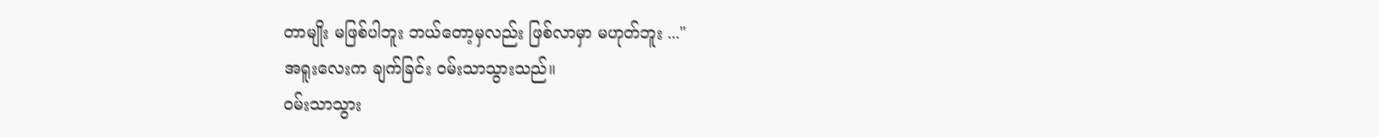တာမျိုး မဖြစ်ပါဘူး ဘယ်တော့မှလည်း ဖြစ်လာမှာ မဟုတ်ဘူး ..."
အရူးလေးက ချက်ခြင်း ဝမ်းသာသွားသည်။
ဝမ်းသာသွား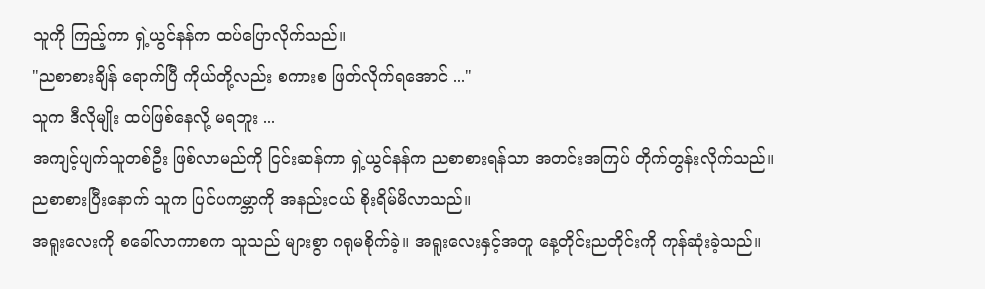သူကို ကြည့်ကာ ရှဲ့ယွင်နန်က ထပ်ပြောလိုက်သည်။
"ညစာစားချိန် ရောက်ပြီ ကိုယ်တို့လည်း စကားစ ဖြတ်လိုက်ရအောင် ..."
သူက ဒီလိုမျိုး ထပ်ဖြစ်နေလို့ မရဘူး ...
အကျင့်ပျက်သူတစ်ဦး ဖြစ်လာမည်ကို ငြင်းဆန်ကာ ရှဲ့ယွင်နန်က ညစာစားရန်သာ အတင်းအကြပ် တိုက်တွန်းလိုက်သည်။
ညစာစားပြီးနောက် သူက ပြင်ပကမ္ဘာကို အနည်းငယ် စိုးရိမ်မိလာသည်။
အရူးလေးကို စခေါ်လာကာစက သူသည် များစွာ ဂရုမစိုက်ခဲ့။ အရူးလေးနှင့်အတူ နေ့တိုင်းညတိုင်းကို ကုန်ဆုံးခဲ့သည်။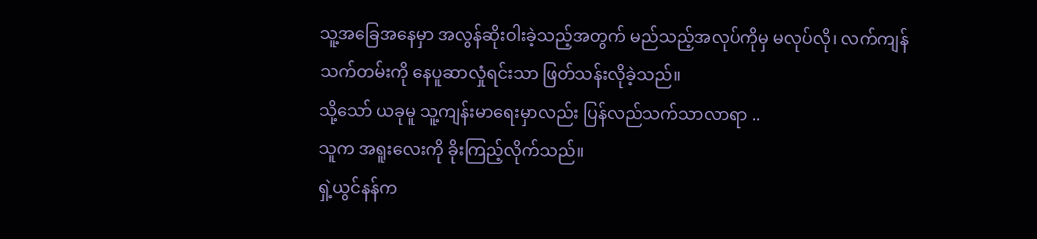သူ့အခြေအနေမှာ အလွန်ဆိုးဝါးခဲ့သည့်အတွက် မည်သည့်အလုပ်ကိုမှ မလုပ်လို၊ လက်ကျန်သက်တမ်းကို နေပူဆာလှုံရင်းသာ ဖြတ်သန်းလိုခဲ့သည်။
သို့သော် ယခုမူ သူ့ကျန်းမာရေးမှာလည်း ပြန်လည်သက်သာလာရာ ..
သူက အရူးလေးကို ခိုးကြည့်လိုက်သည်။
ရှဲ့ယွင်နန်က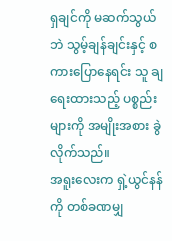ရှချင်ကို မဆက်သွယ်ဘဲ သွမ့်ချန်ချင်းနှင့် စကားပြောနေရင်း သူ ချရေးထားသည့် ပစ္စည်းများကို အမျိုးအစား ခွဲလိုက်သည်။
အရူးလေးက ရှဲ့ယွင်နန်ကို တစ်ခဏမျှ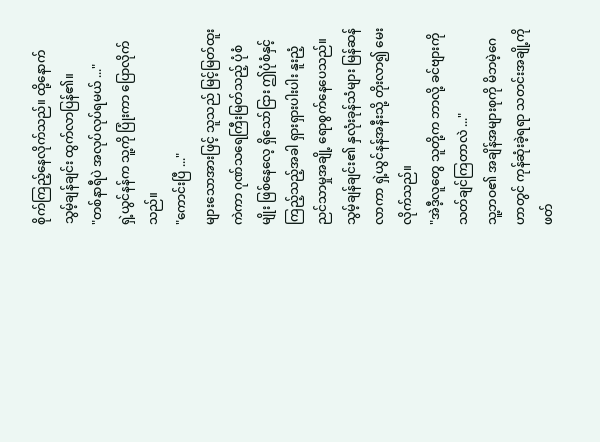စိုက်ကြည့်နေလိုက်သည်။ ထို့နောက် သွမ့်ချန်ချင်း ထွက်လာပြန်၏။
"တစ်နာရီပဲ အလုပ်လုပ်ရမယ် ..."
ရှဲ့ယွင်နန်က သူ့ကို ပြုံးကာ ပြောလိုက်သည်။
"ကောင်းပြီ ..."
များသောအားဖြင့် သူသည် မြင့်မြတ်ထူးကဲကာ ဂုဏ်သရေကြီးမြတ်သည့် ပုံစံမျိုး ဖြစ်နေလေ့ ရှိသော်ငြား ဤပုံစံနှင့် ကြည့်သည့်အခါ ရှားရှားပါးပါး နူးညံ့ညင်သာမှုအချို့ ရောစွက်နေပေသည်။
သွမ့်ချန်ချင်း၏ နှလုံးခုန်သံများ မြန်ဆန်လာကာ ရှဲ့ယွင်နန်အနီးသို့ တိုးလာ၍ မေးလိုက်သည်။
"အဲဒီ့လူတွေ သူတို့က ဘာလို့ ခင်ဗျားကို သတ်ချင်ကြတာလဲ ..."
သူ့ဘဝ၏ အချိန်အများစုကို မိဘမဲ့ဂေဟာတွင် ကုန်ဆုံးခဲ့ရရာ သတင်းအချို့ကို ဖတ်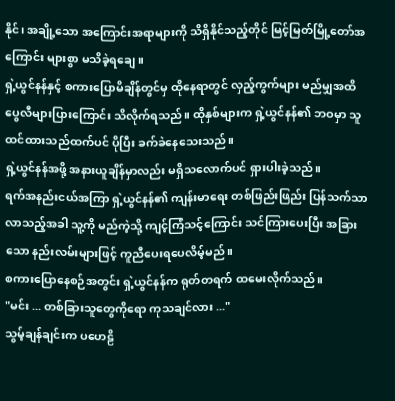နိုင်၊ အချို့သော အကြောင်းအရာများကို သိရှိနိုင်သည့်တိုင် မြင့်မြတ်မြို့တော်အကြောင်း များစွာ မသိခဲ့ရချေ။
ရှဲ့ယွင်နန်နှင့် စကားပြောမိချိန်တွင်မှ ထိုနေရာတွင် လှည့်ကွက်များ မည်မျှအထိ ပွေလီများပြားကြောင်း သိလိုက်ရသည်။ ထိုနှစ်များက ရှဲ့ယွင်နန်၏ ဘဝမှာ သူ ထင်ထားသည်ထက်ပင် ပိုပြီး ခက်ခဲနေသေးသည်။
ရှဲ့ယွင်နန်အဖို့ အနားယူချိန်မှာလည်း မရှိသလောက်ပင် ရှားပါးခဲ့သည်။
ရက်အနည်းငယ်အကြာ ရှဲ့ယွင်နန်၏ ကျန်းမာရေး တစ်ဖြည်းဖြည်း ပြန်သက်သာလာသည့်အခါ သူ့ကို မည်ကဲ့သို့ ကျင့်ကြံသင့်ကြောင်း သင်ကြားပေးပြီး အခြားသော နည်းလမ်းများဖြင့် ကူညီပေးရပေလိမ့်မည်။
စကားပြောနေစဉ်အတွင်း ရှဲ့ယွင်နန်က ရုတ်တရက် ထမေးလိုက်သည်။
"မင်း ... တစ်ခြားသူတွေကိုရော ကုသချင်လား ..."
သွမ့်ချန်ချင်းက ပဟေဠိ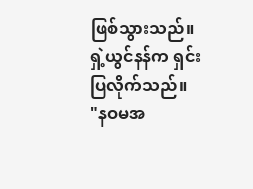ဖြစ်သွားသည်။
ရှဲ့ယွင်နန်က ရှင်းပြလိုက်သည်။
"နဝမအ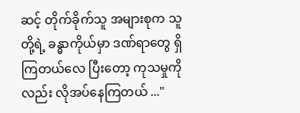ဆင့် တိုက်ခိုက်သူ အများစုက သူတို့ရဲ့ ခန္ဓာကိုယ်မှာ ဒဏ်ရာတွေ ရှိကြတယ်လေ ပြီးတော့ ကုသမှုကိုလည်း လိုအပ်နေကြတယ် ..."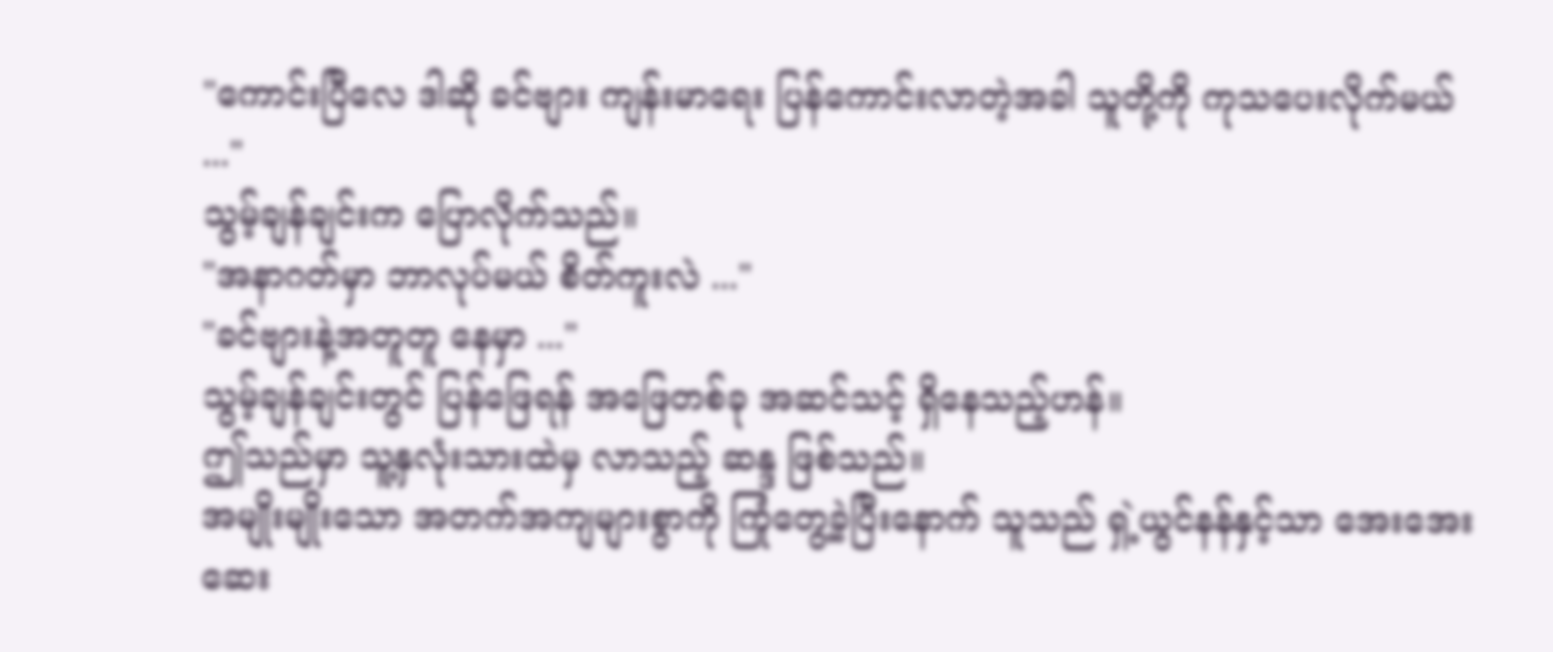"ကောင်းပြီလေ ဒါဆို ခင်ဗျား ကျန်းမာရေး ပြန်ကောင်းလာတဲ့အခါ သူတို့ကို ကုသပေးလိုက်မယ် ..."
သွမ့်ချန်ချင်းက ပြောလိုက်သည်။
"အနာဂတ်မှာ ဘာလုပ်မယ် စိတ်ကူးလဲ ..."
"ခင်ဗျားနဲ့အတူတူ နေမှာ ..."
သွမ့်ချန်ချင်းတွင် ပြန်ဖြေရန် အဖြေတစ်ခု အဆင်သင့် ရှိနေသည့်ဟန်။
ဤသည်မှာ သူ့နှလုံးသားထဲမှ လာသည့် ဆန္ဒ ဖြစ်သည်။
အမျိုးမျိုးသော အတက်အကျများစွာကို ကြုံတွေ့ခဲ့ပြီးနောက် သူသည် ရှဲ့ယွင်နန်နှင့်သာ အေးအေးဆေး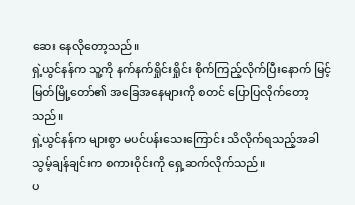ဆေး နေလိုတော့သည်။
ရှဲ့ယွင်နန်က သူ့ကို နက်နက်ရှိုင်းရှိုင်း စိုက်ကြည့်လိုက်ပြီးနောက် မြင့်မြတ်မြို့တော်၏ အခြေအနေများကို စတင် ပြောပြလိုက်တော့သည်။
ရှဲ့ယွင်နန်က များစွာ မပင်ပန်းသေးကြောင်း သိလိုက်ရသည့်အခါ သွမ့်ချန်ချင်းက စကားဝိုင်းကို ရှေ့ဆက်လိုက်သည်။
ပ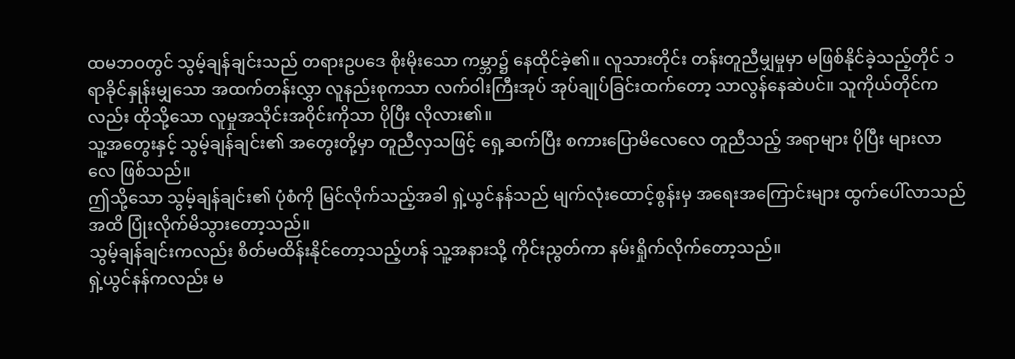ထမဘဝတွင် သွမ့်ချန်ချင်းသည် တရားဥပဒေ စိုးမိုးသော ကမ္ဘာ၌ နေထိုင်ခဲ့၏။ လူသားတိုင်း တန်းတူညီမျှမှုမှာ မဖြစ်နိုင်ခဲ့သည့်တိုင် ၁ ရာခိုင်နှုန်းမျှသော အထက်တန်းလွှာ လူနည်းစုကသာ လက်ဝါးကြီးအုပ် အုပ်ချုပ်ခြင်းထက်တော့ သာလွန်နေဆဲပင်။ သူကိုယ်တိုင်ကလည်း ထိုသို့သော လူမှုအသိုင်းအဝိုင်းကိုသာ ပိုပြီး လိုလား၏။
သူ့အတွေးနှင့် သွမ့်ချန်ချင်း၏ အတွေးတို့မှာ တူညီလှသဖြင့် ရှေ့ဆက်ပြီး စကားပြောမိလေလေ တူညီသည့် အရာများ ပိုပြီး များလာလေ ဖြစ်သည်။
ဤသို့သော သွမ့်ချန်ချင်း၏ ပုံစံကို မြင်လိုက်သည့်အခါ ရှဲ့ယွင်နန်သည် မျက်လုံးထောင့်စွန်းမှ အရေးအကြောင်းများ ထွက်ပေါ်လာသည်အထိ ပြုံးလိုက်မိသွားတော့သည်။
သွမ့်ချန်ချင်းကလည်း စိတ်မထိန်းနိုင်တော့သည့်ဟန် သူ့အနားသို့ ကိုင်းညွတ်ကာ နမ်းရှိုက်လိုက်တော့သည်။
ရှဲ့ယွင်နန်ကလည်း မ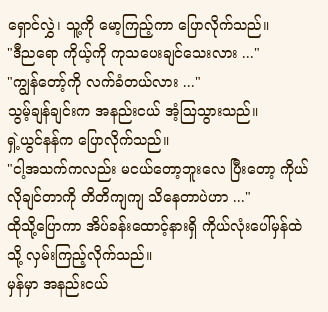ရှောင်လွှဲ၊ သူ့ကို မော့ကြည့်ကာ ပြောလိုက်သည်။
"ဒီညရော ကိုယ့်ကို ကုသပေးချင်သေးလား ..."
"ကျွန်တော့်ကို လက်ခံတယ်လား ..."
သွမ့်ချန်ချင်းက အနည်းငယ် အံ့ဩသွားသည်။
ရှဲ့ယွင်နန်က ပြောလိုက်သည်။
"ငါ့အသက်ကလည်း မငယ်တော့ဘူးလေ ပြီးတော့ ကိုယ်လိုချင်တာကို တိတိကျကျ သိနေတာပဲဟာ ..."
ထိုသို့ပြောကာ အိပ်ခန်းထောင့်နားရှိ ကိုယ်လုံးပေါ်မှန်ထဲသို့ လှမ်းကြည့်လိုက်သည်။
မှန်မှာ အနည်းငယ်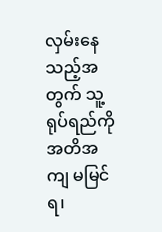လှမ်းနေသည့်အတွက် သူ့ရုပ်ရည်ကို အတိအကျ မမြင်ရ၊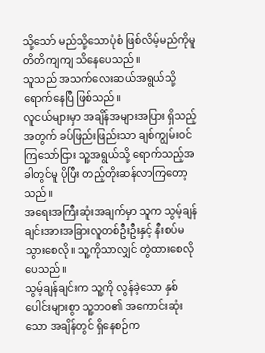သို့သော် မည်သို့သောပုံစံ ဖြစ်လိမ့်မည်ကိုမူ တိတိကျကျ သိနေပေသည်။
သူသည် အသက်လေးဆယ်အရွယ်သို့ ရောက်နေပြီ ဖြစ်သည်။
လူငယ်များမှာ အချိန်အများအပြား ရှိသည့်အတွက် ခပ်ဖြည်းဖြည်းသာ ချစ်ကျွမ်းဝင်ကြသော်ငြား သူ့အရွယ်သို့ ရောက်သည့်အခါတွင်မူ ပိုပြီး တည့်တိုးဆန်လာကြတော့သည်။
အရေးအကြီးဆုံးအချက်မှာ သူက သွမ့်ချန်ချင်းအားအခြားလူတစ်ဦးဦးနှင့် နီးစပ်မသွားစေလို။ သူ့ကိုသာလျှင် တွဲထားစေလိုပေသည်။
သွမ့်ချန်ချင်းက သူ့ကို လွန်ခဲ့သော နှစ်ပေါင်းများစွာ သူ့ဘဝ၏ အကောင်းဆုံးသော အချိန်တွင် ရှိနေစဉ်က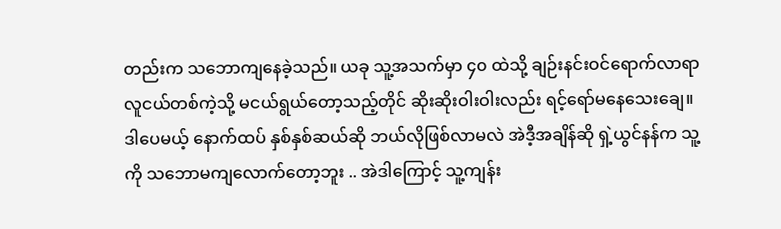တည်းက သဘောကျနေခဲ့သည်။ ယခု သူ့အသက်မှာ ၄၀ ထဲသို့ ချဉ်းနင်းဝင်ရောက်လာရာ လူငယ်တစ်ကဲ့သို့ မငယ်ရွယ်တော့သည့်တိုင် ဆိုးဆိုးဝါးဝါးလည်း ရင့်ရော်မနေသေးချေ။
ဒါပေမယ့် နောက်ထပ် နှစ်နှစ်ဆယ်ဆို ဘယ်လိုဖြစ်လာမလဲ အဲဒီ့အချိန်ဆို ရှဲ့ယွင်နန်က သူ့ကို သဘောမကျလောက်တော့ဘူး .. အဲဒါကြောင့် သူ့ကျန်း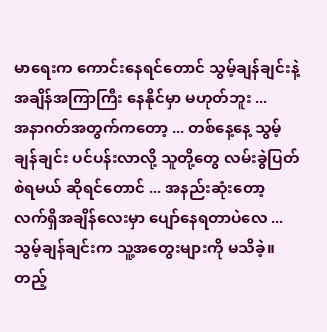မာရေးက ကောင်းနေရင်တောင် သွမ့်ချန်ချင်းနဲ့ အချိန်အကြာကြီး နေနိုင်မှာ မဟုတ်ဘူး ...
အနာဂတ်အတွက်ကတော့ ... တစ်နေ့နေ့ သွမ့်ချန်ချင်း ပင်ပန်းလာလို့ သူတို့တွေ လမ်းခွဲပြတ်စဲရမယ် ဆိုရင်တောင် ... အနည်းဆုံးတော့ လက်ရှိအချိန်လေးမှာ ပျော်နေရတာပဲလေ ...
သွမ့်ချန်ချင်းက သူ့အတွေးများကို မသိခဲ့။ တည့်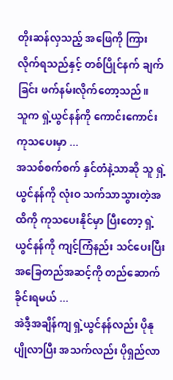တိုးဆန်လှသည့် အဖြေကို ကြားလိုက်ရသည်နှင့် တစ်ပြိုင်နက် ချက်ခြင်း ဖက်နမ်းလိုက်တော့သည်။
သူက ရှဲ့ယွင်နန်ကို ကောင်းကောင်း ကုသပေးမှာ ...
အသစ်စက်စက် နှင်တံနဲ့သာဆို သူ ရှဲ့ယွင်နန်ကို လုံးဝ သက်သာသွားတဲ့အထိကို ကုသပေးနိုင်မှာ ပြီးတော့ ရှဲ့ယွင်နန်ကို ကျင့်ကြံနည်း သင်ပေးပြီး အခြေတည်အဆင့်ကို တည်ဆောက်ခိုင်းရမယ် ...
အဲဒီ့အချိန်ကျ ရှဲ့ယွင်နန်လည်း ပိုနုပျိုလာပြီး အသက်လည်း ပိုရှည်လာ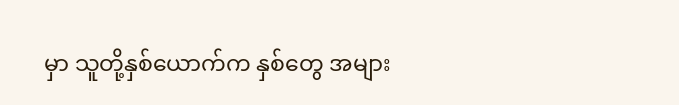မှာ သူတို့နှစ်ယောက်က နှစ်တွေ အများ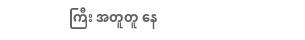ကြီး အတူတူ နေ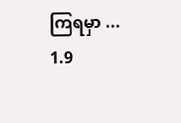ကြရမှာ ...
1.9